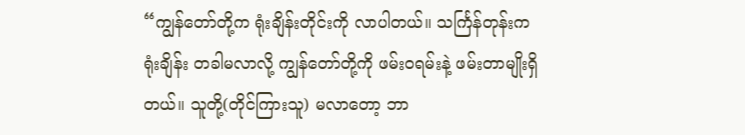“ကျွန်တော်တို့က ရုံးချိန်းတိုင်းကို လာပါတယ်။ သင်္ကြန်တုန်းကရုံးချိန်း တခါမလာလို့ ကျွန်တော်တို့ကို ဖမ်းဝရမ်းနဲ့ ဖမ်းတာမျိုးရှိတယ်။ သူတို့(တိုင်ကြားသူ) မလာတော့ ဘာ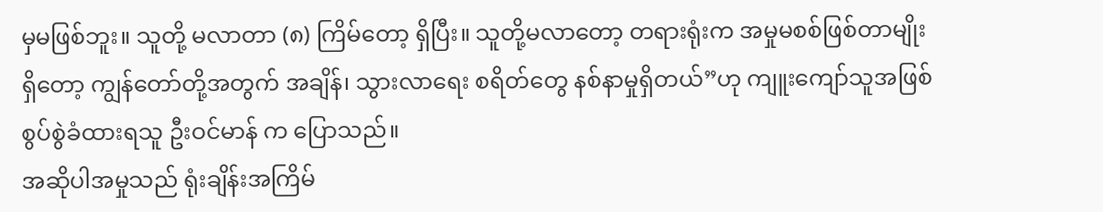မှမဖြစ်ဘူး။ သူတို့ မလာတာ (၈) ကြိမ်တော့ ရှိပြီး။ သူတို့မလာတော့ တရားရုံးက အမှုမစစ်ဖြစ်တာမျိုးရှိတော့ ကျွန်တော်တို့အတွက် အချိန်၊ သွားလာရေး စရိတ်တွေ နစ်နာမှုရှိတယ်”ဟု ကျူးကျော်သူအဖြစ် စွပ်စွဲခံထားရသူ ဦးဝင်မာန် က ပြောသည်။
အဆိုပါအမှုသည် ရုံးချိန်းအကြိမ်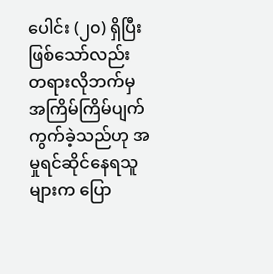ပေါင်း (၂၀) ရှိပြီးဖြစ်သော်လည်း တရားလိုဘက်မှ အကြိမ်ကြိမ်ပျက် ကွက်ခဲ့သည်ဟု အမှုရင်ဆိုင်နေရသူများက ပြော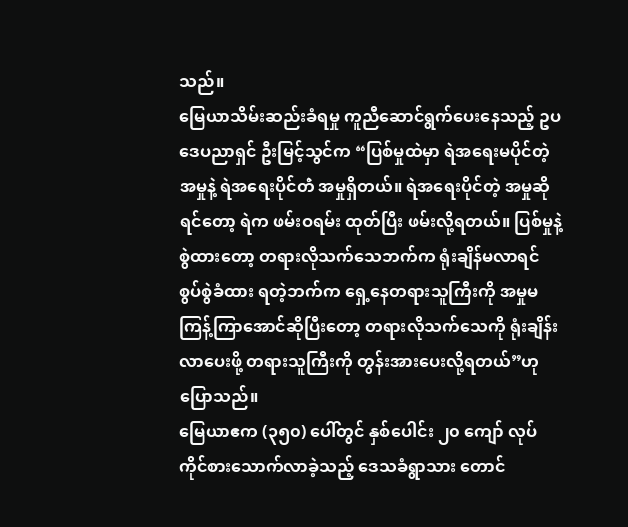သည်။
မြေယာသိမ်းဆည်းခံရမှု ကူညီဆောင်ရွက်ပေးနေသည့် ဥပဒေပညာရှင် ဦးမြင့်သွင်က “ပြစ်မှုထဲမှာ ရဲအရေးမပိုင်တဲ့အမှုနဲ့ ရဲအရေးပိုင်တဲံ အမှုရှိတယ်။ ရဲအရေးပိုင်တဲ့ အမှုဆိုရင်တော့ ရဲက ဖမ်းဝရမ်း ထုတ်ပြီး ဖမ်းလို့ရတယ်။ ပြစ်မှုနဲ့ စွဲထားတော့ တရားလိုသက်သေဘက်က ရုံးချိန်မလာရင် စွပ်စွဲခံထား ရတဲ့ဘက်က ရှေ့နေတရားသူကြီးကို အမှုမကြန့်ကြာအောင်ဆိုပြီးတော့ တရားလိုသက်သေကို ရုံးချိန်းလာပေးဖို့ တရားသူကြီးကို တွန်းအားပေးလို့ရတယ်”ဟု ပြောသည်။
မြေယာဧက (၃၅၀) ပေါ်တွင် နှစ်ပေါင်း ၂၀ ကျော် လုပ်ကိုင်စားသောက်လာခဲ့သည့် ဒေသခံရွာသား တောင်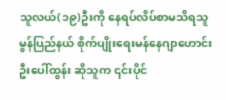သူလယ်(၁၉)ဦးကို နေရပ်လိပ်စာမသိရသူ မွန်ပြည်နယ် စိုက်ပျိုးရေးမန်နေဂျာဟောင်း ဦးပေါ်ထွန်း ဆိုသူက ၎င်းပိုင်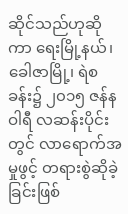ဆိုင်သည်ဟုဆို ကာ ရေးမြို့နယ်၊ ခေါဇာမြို့၊ ရဲစခန်း၌ ၂၀၁၅ ဇန်နဝါရီ လဆန်းပိုင်းတွင် လာရောက်အမှုဖွင့် တရားစွဲဆိုခဲ့ခြင်းဖြစ်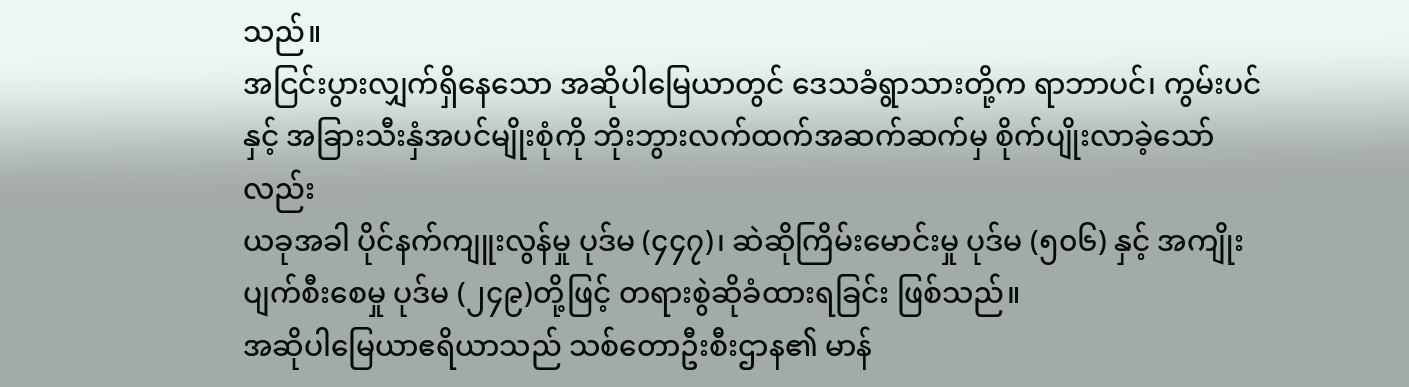သည်။
အငြင်းပွားလျှက်ရှိနေသော အဆိုပါမြေယာတွင် ဒေသခံရွာသားတို့က ရာဘာပင်၊ ကွမ်းပင်နှင့် အခြားသီးနှံအပင်မျိုးစုံကို ဘိုးဘွားလက်ထက်အဆက်ဆက်မှ စိုက်ပျိုးလာခဲ့သော်လည်း
ယခုအခါ ပိုင်နက်ကျူးလွန်မှု ပုဒ်မ (၄၄၇)၊ ဆဲဆိုကြိမ်းမောင်းမှု ပုဒ်မ (၅၀၆) နှင့် အကျိုးပျက်စီးစေမှု ပုဒ်မ (၂၄၉)တို့ဖြင့် တရားစွဲဆိုခံထားရခြင်း ဖြစ်သည်။
အဆိုပါမြေယာဧရိယာသည် သစ်တောဦးစီးဌာန၏ မာန်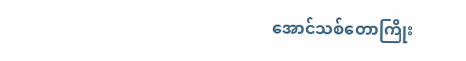အောင်သစ်တောကြိုး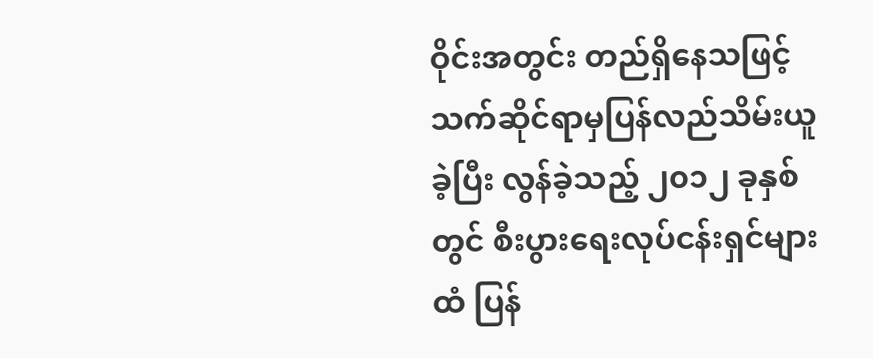ဝိုင်းအတွင်း တည်ရှိနေသဖြင့် သက်ဆိုင်ရာမှပြန်လည်သိမ်းယူခဲ့ပြီး လွန်ခဲ့သည့် ၂၀၁၂ ခုနှစ်တွင် စီးပွားရေးလုပ်ငန်းရှင်များထံ ပြန်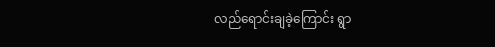လည်ရောင်းချခဲ့ကြောင်း ရွာ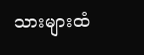သားများထံ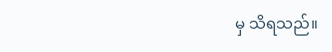မှ သိရသည်။